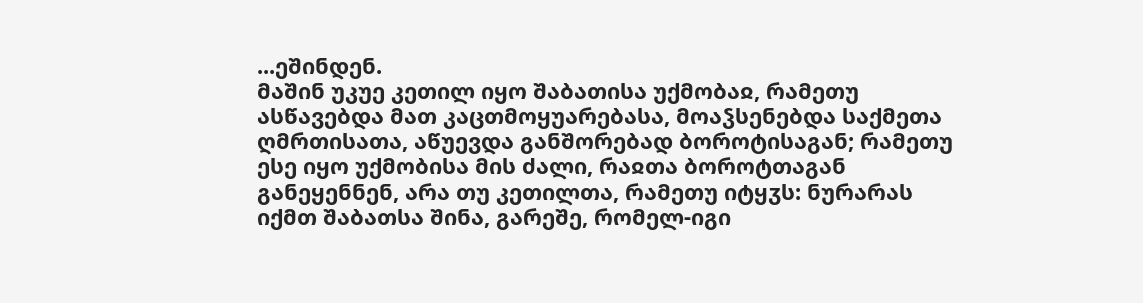...ეშინდენ.
მაშინ უკუე კეთილ იყო შაბათისა უქმობაჲ, რამეთუ ასწავებდა მათ კაცთმოყუარებასა, მოაჴსენებდა საქმეთა ღმრთისათა, აწუევდა განშორებად ბოროტისაგან; რამეთუ ესე იყო უქმობისა მის ძალი, რაჲთა ბოროტთაგან განეყენნენ, არა თუ კეთილთა, რამეთუ იტყჳს: ნურარას იქმთ შაბათსა შინა, გარეშე, რომელ-იგი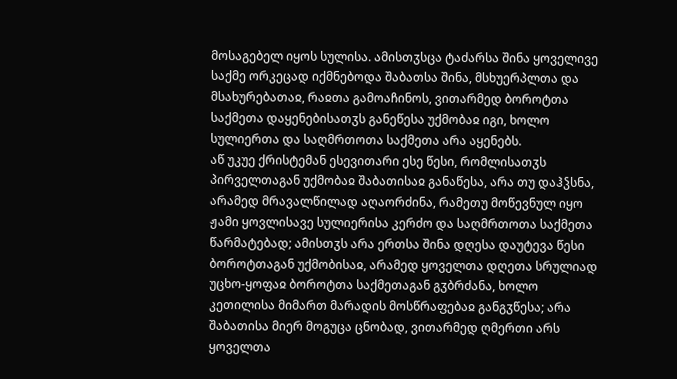მოსაგებელ იყოს სულისა. ამისთჳსცა ტაძარსა შინა ყოველივე საქმე ორკეცად იქმნებოდა შაბათსა შინა, მსხუერპლთა და მსახურებათაჲ, რაჲთა გამოაჩინოს, ვითარმედ ბოროტთა საქმეთა დაყენებისათჳს განეწესა უქმობაჲ იგი, ხოლო სულიერთა და საღმრთოთა საქმეთა არა აყენებს.
აწ უკუე ქრისტემან ესევითარი ესე წესი, რომლისათჳს პირველთაგან უქმობაჲ შაბათისაჲ განაწესა, არა თუ დაჰჴსნა, არამედ მრავალწილად აღაორძინა, რამეთუ მოწევნულ იყო ჟამი ყოვლისავე სულიერისა კერძო და საღმრთოთა საქმეთა წარმატებად; ამისთჳს არა ერთსა შინა დღესა დაუტევა წესი ბოროტთაგან უქმობისაჲ, არამედ ყოველთა დღეთა სრულიად უცხო-ყოფაჲ ბოროტთა საქმეთაგან გჳბრძანა, ხოლო კეთილისა მიმართ მარადის მოსწრაფებაჲ განგჳწესა; არა შაბათისა მიერ მოგუცა ცნობად, ვითარმედ ღმერთი არს ყოველთა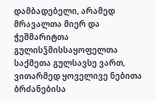დამბადებელი, არამედ მრავალთა მიერ და ჭეშმარიტთა გულისჴმისსაყოფელთა საქმეთა გულსავსე ვართ, ვითარმედ ყოველივე ნებითა ბრძანებისა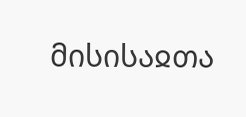მისისაჲთა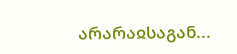არარაჲსაგან...